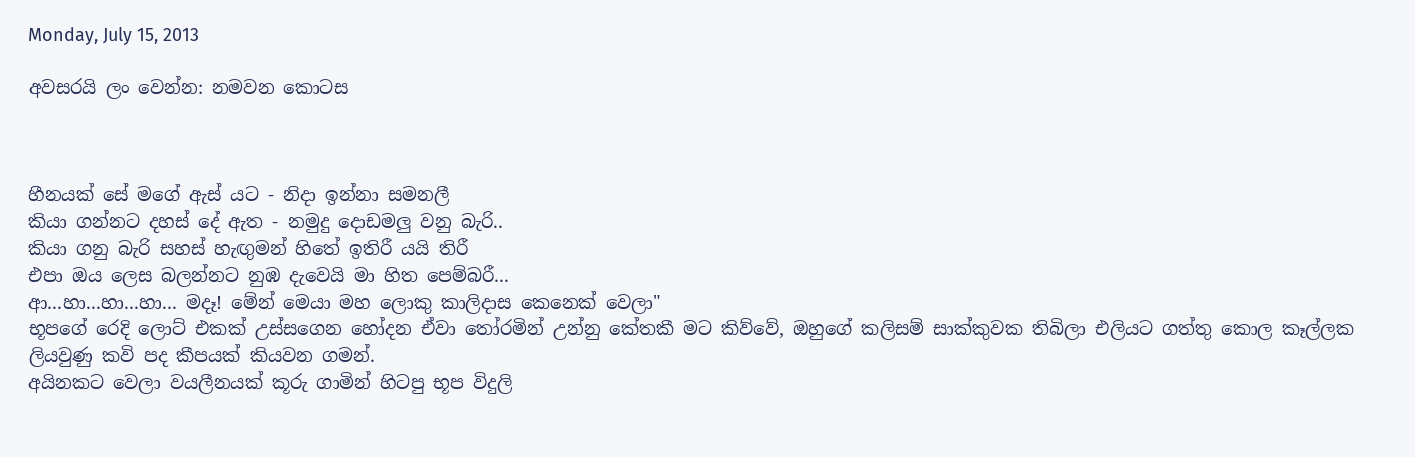Monday, July 15, 2013

අවසරයි ලං වෙන්න: නමවන කොටස



හීනයක් සේ මගේ ඇස් යට - නිදා ඉන්නා සමනලී
කියා ගන්නට දහස් දේ ඇත - නමුදු දොඩමලු වනු බැරි..
කියා ගනු බැරි සහස් හැඟුමන් හිතේ ඉතිරී යයි තිරී
එපා ඔය ලෙස බලන්නට නුඹ දැවෙයි මා හිත පෙම්බරී...
ආ...හා...හා...හා... මදෑ! මේන් මෙයා මහ ලොකු කාලිදාස කෙනෙක් වෙලා"
භූපගේ රෙදි ලොට් එකක් උස්සගෙන හෝදන ඒවා තෝරමින් උන්නු කේතකී මට කිව්වේ, ඔහුගේ කලිසම් සාක්කුවක තිබිලා එලියට ගත්තු කොල කෑල්ලක ලියවුණු කවි පද කීපයක් කියවන ගමන්.
අයිනකට වෙලා වයලීනයක් කූරු ගාමින් හිටපු භූප විදුලි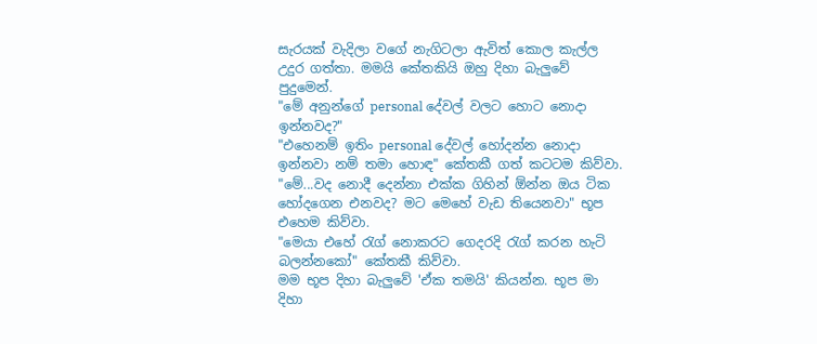සැරයක් වැදිලා වගේ නැගිටලා ඇවිත් කොල කැල්ල උදුර ගත්තා. මමයි කේතකියි ඔහු දිහා බැලුවේ පුදුමෙන්.
"මේ අනුන්ගේ personal දේවල් වලට හොට නොදා ඉන්නවද?"
"එහෙනම් ඉතිං personal දේවල් හෝදන්න නොදා ඉන්නවා නම් තමා හොඳ" කේතකී ගත් කටටම කිව්වා.
"මේ...වද නොදී දෙන්නා එක්ක ගිහින් ඕන්න ඔය ටික හෝදගෙන එනවද? මට මෙහේ වැඩ තියෙනවා" භූප එහෙම කිව්වා.
"මෙයා එහේ රැග් නොකරට ගෙදරදි රැග් කරන හැටි බලන්නකෝ" කේතකී කිව්වා.
මම භූප දිහා බැලුවේ 'ඒක තමයි' කියන්න. භූප මා දිහා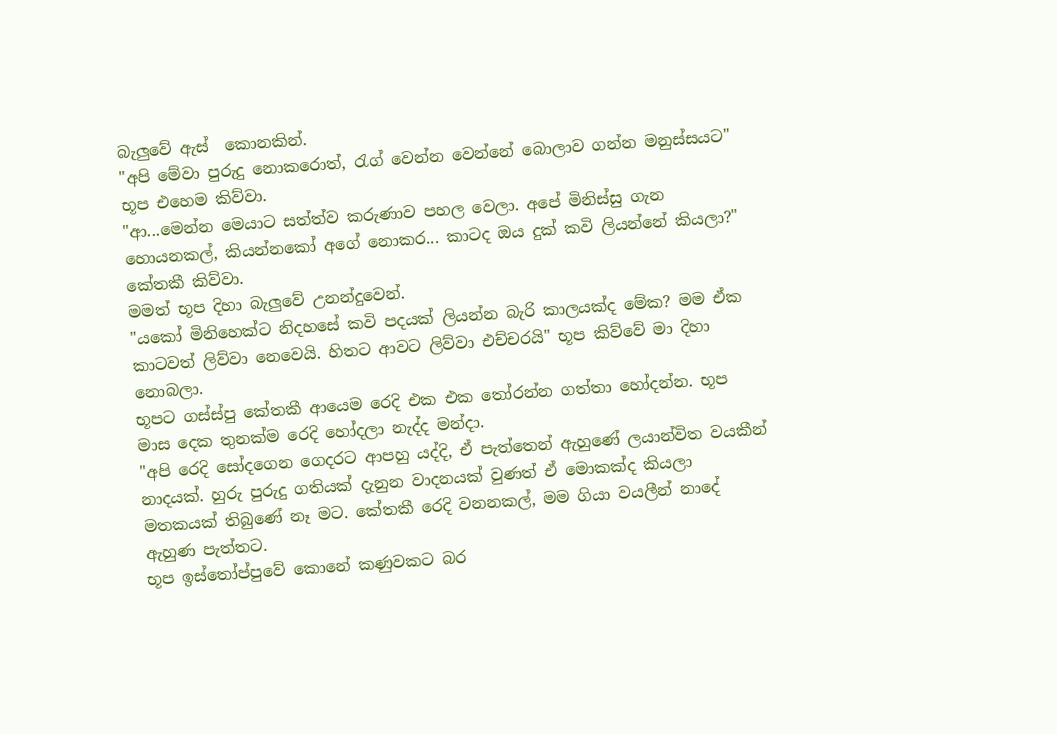බැලුවේ ඇස්  කොනකින්.
"අපි මේවා පුරුදු නොකරොත්, රැග් වෙන්න වෙන්නේ බොලාව ගන්න මනුස්සයට" භූප එහෙම කිව්වා.
"ආ...මෙන්න මෙයාට සත්ත්ව කරුණාව පහල වෙලා. අපේ මිනිස්සු ගැන හොයනකල්, කියන්නකෝ අගේ නොකර... කාටද ඔය දුක් කවි ලියන්නේ කියලා?" කේතකී කිව්වා.
මමත් භූප දිහා බැලුවේ උනන්දුවෙන්.
"යකෝ මිනිහෙක්ට නිදහසේ කවි පදයක් ලියන්න බැරි කාලයක්ද මේක? මම ඒක කාටවත් ලිව්වා නෙවෙයි. හිතට ආවට ලිව්වා එච්චරයි" භූප කිව්වේ මා දිහා නොබලා.
භූපට ගස්ස්පු කේතකී ආයෙම රෙදි එක එක තෝරන්න ගත්තා හෝදන්න. භූප මාස දෙක තුනක්ම රෙදි හෝදලා නැද්ද මන්දා.
"අපි රෙදි සෝදගෙන ගෙදරට ආපහු යද්දි, ඒ පැත්තෙන් ඇහුණේ ලයාන්විත වයකීන් නාදයක්. හුරු පුරුදු ගතියක් දැනුන වාදනයක් වුණත් ඒ මොකක්ද කියලා මතකයක් තිබුණේ නෑ මට. කේතකී රෙදි වනනකල්, මම ගියා වයලීන් නාදේ ඇහුණ පැත්තට.
භූප ඉස්තෝප්පුවේ කොනේ කණුවකට බර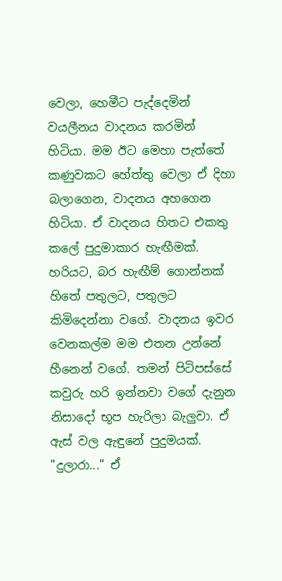වෙලා, හෙමීට පැද්දෙමින් වයලීනය වාදනය කරමින් හිටියා. මම ඊට මෙහා පැත්තේ කණුවකට හේත්තු වෙලා ඒ දිහා බලාගෙන, වාදනය අහගෙන හිටියා. ඒ වාදනය හිතට එකතු කලේ පුදුමාකාර හැඟීමක්.  හරියට, බර හැඟීම් ගොන්නක් හිතේ පතුලට, පතුලට කිමිදෙන්නා වගේ. වාදනය ඉවර වෙනකල්ම මම එතන උන්නේ හීනෙන් වගේ. තමන් පිටිපස්සේ කවුරු හරි ඉන්නවා වගේ දැනුන නිසාදෝ භූප හැරිලා බැලුවා. ඒ ඇස් වල ඇඳුනේ පුදුමයක්.
"දුලාරා..." ඒ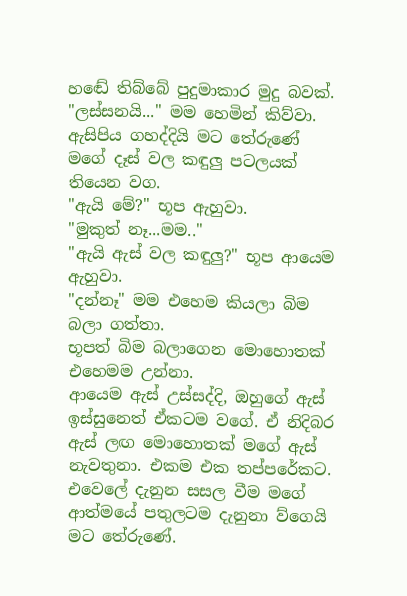හඬේ තිබ්බේ පුදුමාකාර මුදු බවක්.
"ලස්සනයි..." මම හෙමින් කිව්වා. ඇසිපිය ගහද්දියි මට තේරුණේ මගේ දෑස් වල කඳුලු පටලයක් තියෙන වග.
"ඇයි මේ?" භූප ඇහුවා.
"මුකුත් නෑ...මම.."
"ඇයි ඇස් වල කඳුලු?" භූප ආයෙම ඇහුවා.
"දන්නෑ" මම එහෙම කියලා බිම බලා ගත්තා.
භූපත් බිම බලාගෙන මොහොතක් එහෙමම උන්නා.
ආයෙම ඇස් උස්සද්දි, ඔහුගේ ඇස් ඉස්සුනෙත් ඒකටම වගේ. ඒ නිදිබර ඇස් ලඟ මොහොතක් මගේ ඇස් නැවතුනා. එකම එක තප්පරේකට. එවෙලේ දැනුන සසල වීම මගේ ආත්මයේ පතුලටම දැනුනා ව්ගෙයි මට තේරුණේ.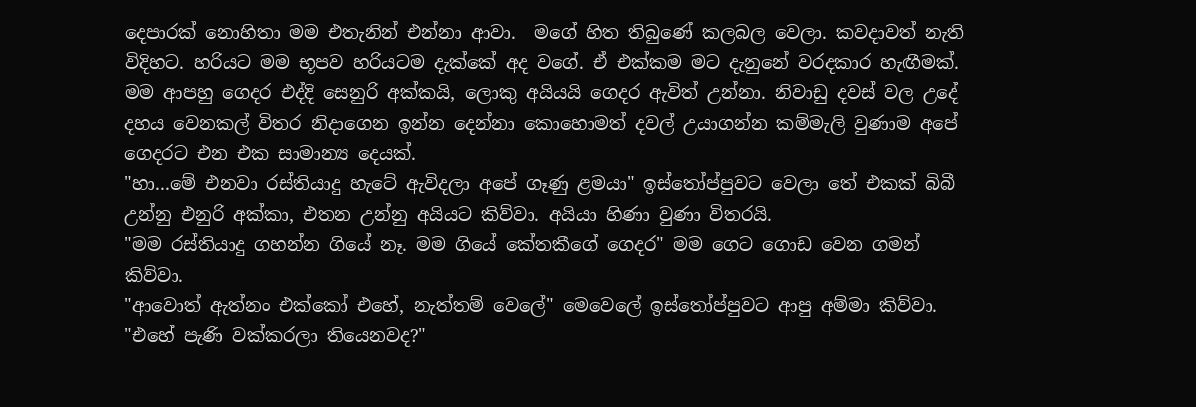දෙපාරක් නොහිතා මම එතැනින් එන්නා ආවා.  මගේ හිත තිබුණේ කලබල වෙලා. කවදාවත් නැති විදිහට. හරියට මම භූපව හරියටම දැක්කේ අද වගේ. ඒ එක්කම මට දැනුනේ වරදකාර හැඟීමක්.
මම ආපහු ගෙදර එද්දි සෙනුරි අක්කයි, ලොකු අයියයි ගෙදර ඇවිත් උන්නා. නිවාඩු දවස් වල උදේ දහය වෙනකල් විතර නිදාගෙන ඉන්න දෙන්නා කොහොමත් දවල් උයාගන්න කම්මැලි වුණාම අපේ ගෙදරට එන එක සාමාන්‍ය දෙයක්.
"හා...මේ එනවා රස්තියාදු හැටේ ඇවිදලා අපේ ගෑණු ළමයා" ඉස්තෝප්පුවට වෙලා තේ එකක් බිබී උන්නු එනුරි අක්කා, එතන උන්නු අයියට කිව්වා. අයියා හිණා වුණා විතරයි.
"මම රස්තියාදු ගහන්න ගියේ නෑ. මම ගියේ කේතකීගේ ගෙදර" මම ගෙට ගොඩ වෙන ගමන් කිව්වා.
"ආවොත් ඇත්නං එක්කෝ එහේ, නැත්තම් වෙලේ" මෙවෙලේ ඉස්තෝප්පුවට ආපු අම්මා කිව්වා.
"එහේ පැණි වක්කරලා තියෙනවද?"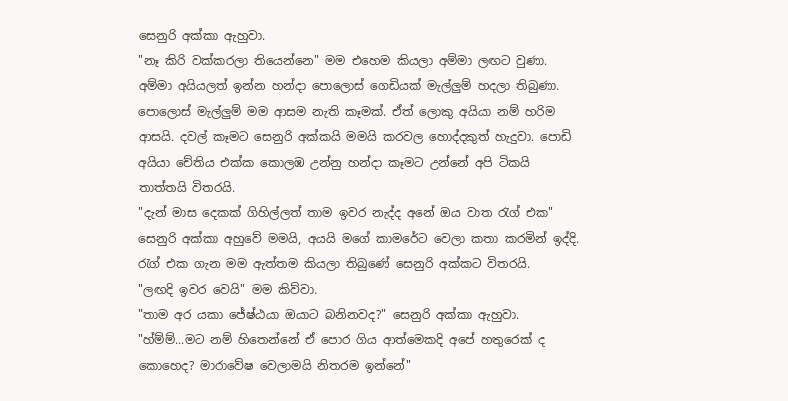සෙනුරි අක්කා ඇහුවා.
"නෑ කිරි වක්කරලා තියෙන්නෙ" මම එහෙම කියලා අම්මා ලඟට වුණා.
අම්මා අයියලත් ඉන්න හන්දා පොලොස් ගෙඩියක් මැල්ලුම් හදලා තිබුණා. පොලොස් මැල්ලුම් මම ආසම නැති කෑමක්. ඒත් ලොකු අයියා නම් හරිම ආසයි. දවල් කෑමට සෙනුරි අක්කයි මමයි කරවල හොද්දකුත් හැදුවා. පොඩි අයියා චේතිය එක්ක කොලඹ උන්නු හන්දා කෑමට උන්නේ අපි ටිකයි තාත්තයි විතරයි.
"දැන් මාස දෙකක් ගිහිල්ලත් තාම ඉවර නැද්ද අනේ ඔය වාත රැග් එක"
සෙනුරි අක්කා අහුවේ මමයි, අයයි මගේ කාමරේට වෙලා කතා කරමින් ඉද්දි. රැග් එක ගැන මම ඇත්තම කියලා තිබුණේ සෙනුරි අක්කට විතරයි.
"ලඟදි ඉවර වෙයි" මම කිව්වා.
"තාම අර යකා ජේෂ්ඨයා ඔයාට බනිනවද?" සෙනුරි අක්කා ඇහුවා.
"හ්ම්ම්...මට නම් හිතෙන්නේ ඒ පොර ගිය ආත්මෙකදි අපේ හතුරෙක් ද කොහෙද? මාරාවේෂ වෙලාමයි නිතරම ඉන්නේ"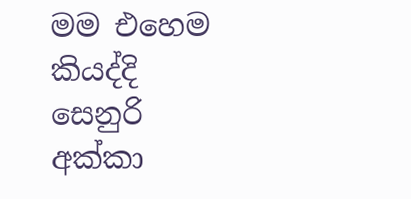මම එහෙම කියද්දි සෙනුරි අක්කා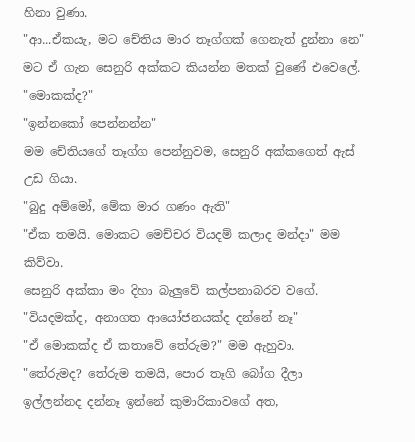හිනා වුණා.
"ආ...ඒකයැ, මට චේතිය මාර තෑග්ගක් ගෙනැත් දුන්නා නෙ" මට ඒ ගැන සෙනුරි අක්කට කියන්න මතක් වුණේ එවෙලේ.
"මොකක්ද?"
"ඉන්නකෝ පෙන්නන්න"
මම චේතියගේ තෑග්ග පෙන්නුවම, සෙනුරි අක්කගෙත් ඇස් උඩ ගියා.
"බුදු අම්මෝ, මේක මාර ගණං ඇති"
"ඒක තමයි. මොකට මෙච්චර වියදම් කලාද මන්දා" මම කිව්වා.
සෙනුරි අක්කා මං දිහා බැලුවේ කල්පනාබරව වගේ.
"වියදමක්ද, අනාගත ආයෝජනයක්ද දන්නේ නෑ"
"ඒ මොකක්ද ඒ කතාවේ තේරුම?" මම ඇහුවා.
"තේරුමද? තේරුම තමයි, පොර තෑගි බෝග දීලා ඉල්ලන්නද දන්නෑ ඉන්නේ කුමාරිකාවගේ අත,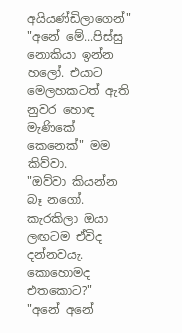අයියණ්ඩිලාගෙන්"
"අනේ මේ...පිස්සු නොකියා ඉන්න හලෝ. එයාට මෙලහකටත් ඇති නුවර හොඳ මැණිකේ කෙනෙක්" මම කිව්වා.
"ඔව්වා කියන්න බෑ නගෝ. කැරකිලා ඔයා ලඟටම ඒවිද දන්නවයැ. කොහොමද එතකොට?"
"අනේ අනේ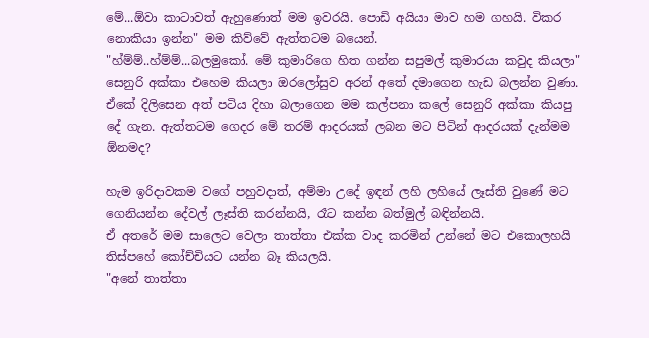මේ...ඕවා කාටාවත් ඇහුණොත් මම ඉවරයි. පොඩි අයියා මාව හම ගහයි. විකර නොකියා ඉන්න" මම කිව්වේ ඇත්තටම බයෙන්.
"හ්ම්ම්..හ්ම්ම්...බලමුකෝ. මේ කුමාරිගෙ හිත ගන්න සපුමල් කුමාරයා කවුද කියලා" සෙනුරි අක්කා එහෙම කියලා ඔරලෝසුව අරන් අතේ දමාගෙන හැඩ බලන්න වුණා.
ඒකේ දිලිසෙන අත් පටිය දිහා බලාගෙන මම කල්පනා කලේ සෙනුරි අක්කා කියපු දේ ගැන. ඇත්තටම ගෙදර මේ තරම් ආදරයක් ලබන මට පිටින් ආදරයක් දැන්මම ඕනමද?

හැම ඉරිදාවකම වගේ පහුවදාත්, අම්මා උදේ ඉඳන් ලහි ලහියේ ලෑස්ති වුණේ මට ගෙනියන්න දේවල් ලෑස්ති කරන්නයි, රෑට කන්න බත්මුල් බඳින්නයි.
ඒ අතරේ මම සාලෙට වෙලා තාත්තා එක්ක වාද කරමින් උන්නේ මට එකොලහයි තිස්පහේ කෝච්චියට යන්න බෑ කියලයි.
"අනේ තාත්තා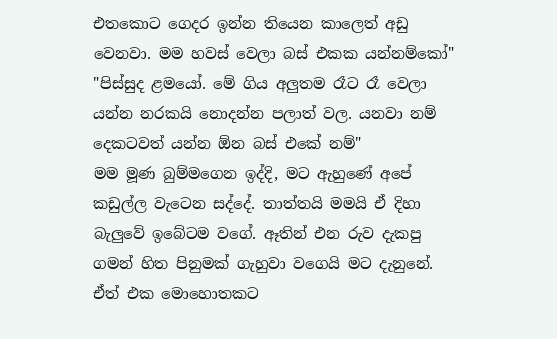එතකොට ගෙදර ඉන්න තියෙන කාලෙත් අඩු වෙනවා. මම හවස් වෙලා බස් එකක යන්නම්කෝ"
"පිස්සුද ළමයෝ. මේ ගිය අලුතම රෑට රෑ වෙලා යන්න නරකයි නොදන්න පලාත් වල. යනවා නම් දෙකටවත් යන්න ඕන බස් එකේ නම්"
මම මූණ බුම්මගෙන ඉද්දි, මට ඇහුණේ අපේ කඩුල්ල වැටෙන සද්දේ. තාත්තයි මමයි ඒ දිහා බැලුවේ ඉබේටම වගේ. ඈතින් එන රුව දැකපු ගමන් හිත පිනුමක් ගැහුවා වගෙයි මට දැනුනේ. ඒත් එක මොහොතකට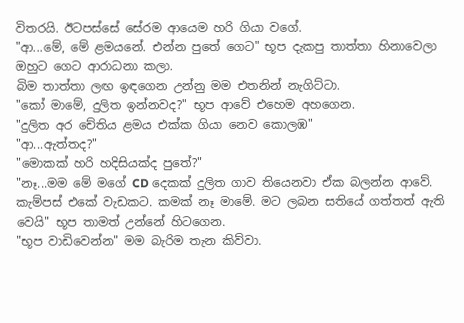විතරයි. ඊටපස්සේ සේරම ආයෙම හරි ගියා වගේ.
"ආ...මේ, මේ ළමයනේ. එන්න පුතේ ගෙට" භූප දැකපු තාත්තා හිනාවෙලා ඔහුට ගෙට ආරාධනා කලා.
බිම තාත්තා ලඟ ඉඳගෙන උන්නු මම එතනින් නැගිට්ටා.
"කෝ මාමේ, දුලිත ඉන්නවද?" භූප ආවේ එහෙම අහගෙන.
"දුලිත අර චේතිය ළමය එක්ක ගියා නෙව කොලඹ"
"ආ...ඇත්තද?"
"මොකක් හරි හදිසියක්ද පුතේ?"
"නෑ...මම මේ මගේ CD දෙකක් දුලිත ගාව තියෙනවා ඒක බලන්න ආවේ. කැම්පස් එකේ වැඩකට. කමක් නෑ මාමේ. මට ලබන සතියේ ගත්තත් ඇති වෙයි" භූප තාමත් උන්නේ හිටගෙන.
"භූප වාඩිවෙන්න" මම බැරිම තැන කිව්වා.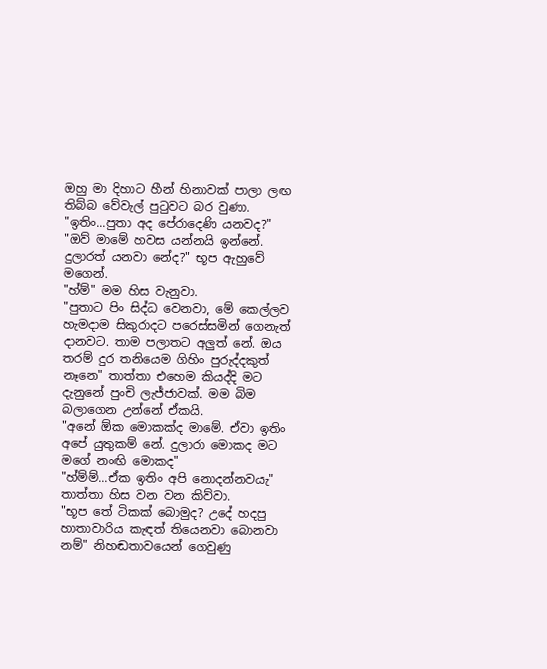ඔහු මා දිහාට හීන් හිනාවක් පාලා ලඟ තිබ්බ වේවැල් පුටුවට බර වුණා.
"ඉතිං...පුතා අද පේරාදෙණි යනවද?"
"ඔව් මාමේ හවස යන්නයි ඉන්නේ. දුලාරත් යනවා නේද?" භූප ඇහුවේ මගෙන්.
"හ්ම්" මම හිස වැනුවා.
"පුතාට පිං සිද්ධ වෙනවා, මේ කෙල්ලව හැමදාම සිකුරාදට පරෙස්සමින් ගෙනැත් දානවට. තාම පලාතට අලුත් නේ. ඔය තරම් දුර තනියෙම ගිහිං පුරුද්දකුත් නෑනෙ" තාත්තා එහෙම කියද්දි මට දැනුනේ පුංචි ලැජ්ජාවක්. මම බිම බලාගෙන උන්නේ ඒකයි.
"අනේ ඕක මොකක්ද මාමේ. ඒවා ඉතිං අපේ යුතුකම් නේ. දුලාරා මොකද මට මගේ නංඟි මොකද"
"හ්ම්ම්...ඒක ඉතිං අපි නොදන්නවයැ" තාත්තා හිස වන වන කිව්වා.
"භූප තේ ටිකක් බොමුද? උදේ හදපු හාතාවාරිය කැඳත් තියෙනවා බොනවා නම්" නිහඬතාවයෙන් ගෙවුණු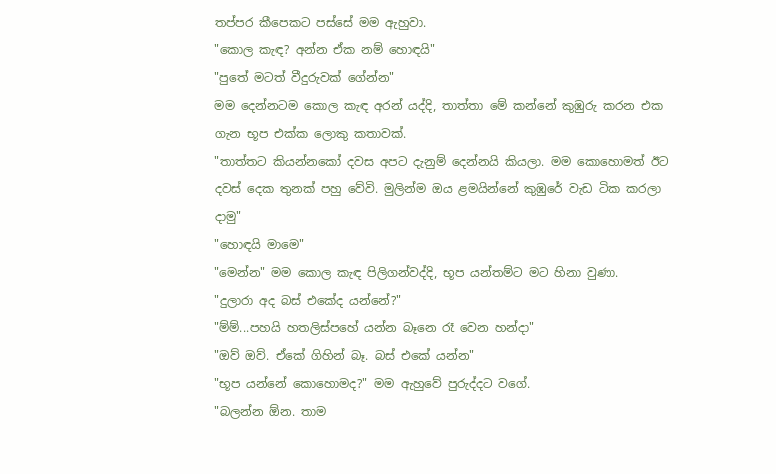තප්පර කීපෙකට පස්සේ මම ඇහුවා.
"කොල කැඳ? අන්න ඒක නම් හොඳයි"
"පුතේ මටත් වීදුරුවක් ගේන්න"
මම දෙන්නටම කොල කැඳ අරන් යද්දි, තාත්තා මේ කන්නේ කුඹුරු කරන එක ගැන භූප එක්ක ලොකු කතාවක්.
"තාත්තට කියන්නකෝ දවස අපට දැනුම් දෙන්නයි කියලා. මම කොහොමත් ඊට දවස් දෙක තුනක් පහු වේවි. මුලින්ම ඔය ළමයින්නේ කුඹුරේ වැඩ ටික කරලා දාමු"
"හොඳයි මාමෙ"
"මෙන්න" මම කොල කැඳ පිලිගන්වද්දි, භූප යන්තම්ට මට හිනා වුණා.
"දුලාරා අද බස් එකේද යන්නේ?"
"ම්ම්...පහයි හතලිස්පහේ යන්න බෑනෙ රෑ වෙන හන්දා"
"ඔව් ඔව්. ඒකේ ගිහින් බෑ. බස් එකේ යන්න"
"භූප යන්නේ කොහොමද?" මම ඇහුවේ පුරුද්දට වගේ.
"බලන්න ඕන. තාම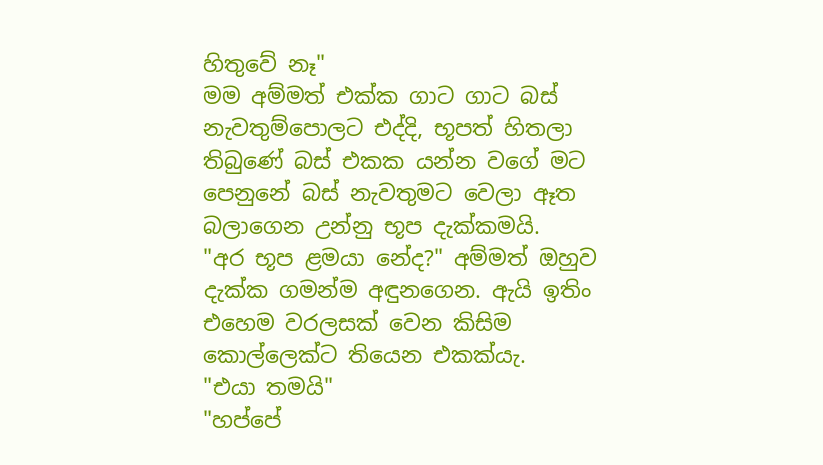හිතුවේ නෑ"
මම අම්මත් එක්ක ගාට ගාට බස් නැවතුම්පොලට එද්දි, භූපත් හිතලා තිබුණේ බස් එකක යන්න වගේ මට පෙනුනේ බස් නැවතුමට වෙලා ඈත බලාගෙන උන්නු භූප දැක්කමයි.
"අර භූප ළමයා නේද?" අම්මත් ඔහුව දැක්ක ගමන්ම අඳුනගෙන. ඇයි ඉතිං එහෙම වරලසක් වෙන කිසිම කොල්ලෙක්ට තියෙන එකක්යැ.
"එයා තමයි"
"හප්පේ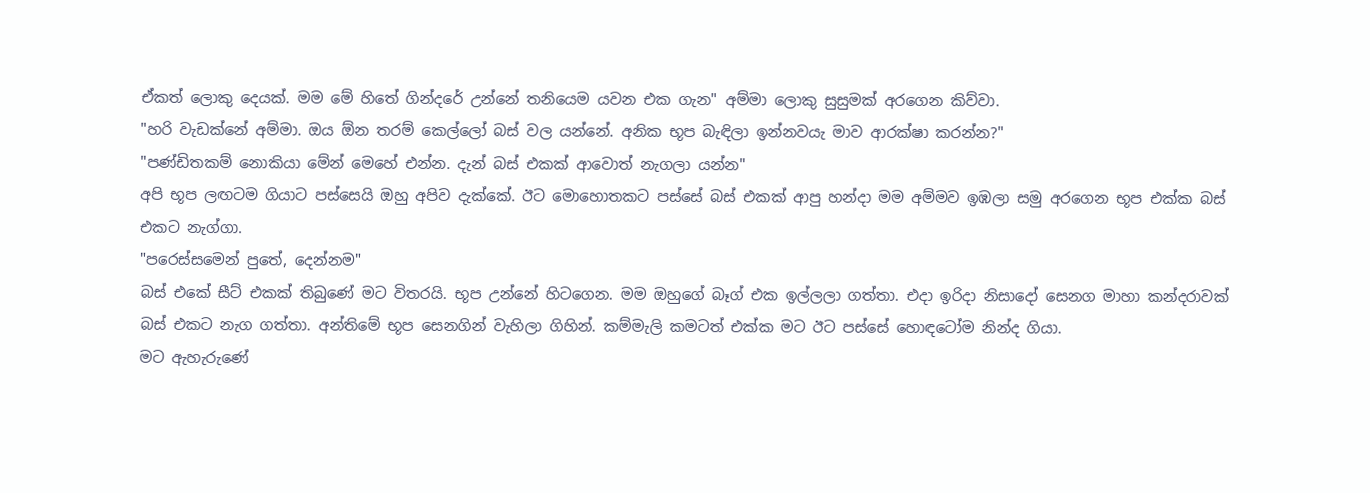ඒකත් ලොකු දෙයක්. මම මේ හිතේ ගින්දරේ උන්නේ තනියෙම යවන එක ගැන" අම්මා ලොකු සුසුමක් අරගෙන කිව්වා.
"හරි වැඩක්නේ අම්මා. ඔය ඕන තරම් කෙල්ලෝ බස් වල යන්නේ. අනික භූප බැඳිලා ඉන්නවයැ මාව ආරක්ෂා කරන්න?"
"පණ්ඩිතකම් නොකියා මේන් මෙහේ එන්න. දැන් බස් එකක් ආවොත් නැගලා යන්න"
අපි භූප ලඟටම ගියාට පස්සෙයි ඔහු අපිව දැක්කේ. ඊට මොහොතකට පස්සේ බස් එකක් ආපු හන්දා මම අම්මව ඉඹලා සමු අරගෙන භූප එක්ක බස් එකට නැග්ගා.
"පරෙස්සමෙන් පුතේ, දෙන්නම"
බස් එකේ සීට් එකක් තිබුණේ මට විතරයි. භූප උන්නේ හිටගෙන. මම ඔහුගේ බෑග් එක ඉල්ලලා ගත්තා. එදා ඉරිදා නිසාදෝ සෙනග මාහා කන්දරාවක් බස් එකට නැග ගත්තා. අන්තිමේ භූප සෙනගින් වැහිලා ගිහින්. කම්මැලි කමටත් එක්ක මට ඊට පස්සේ හොඳටෝම නින්ද ගියා.
මට ඇහැරුණේ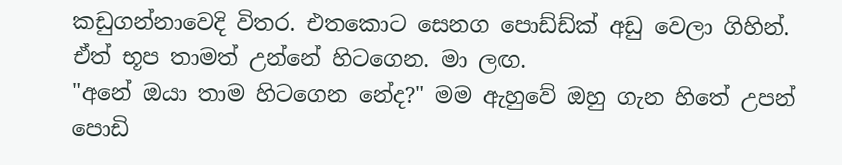කඩුගන්නාවෙදි විතර. එතකොට සෙනග පොඩ්ඩ්ක් අඩු වෙලා ගිහින්. ඒත් භූප තාමත් උන්නේ හිටගෙන. මා ලඟ.
"අනේ ඔයා තාම හිටගෙන නේද?" මම ඇහුවේ ඔහු ගැන හිතේ උපන්  පොඩි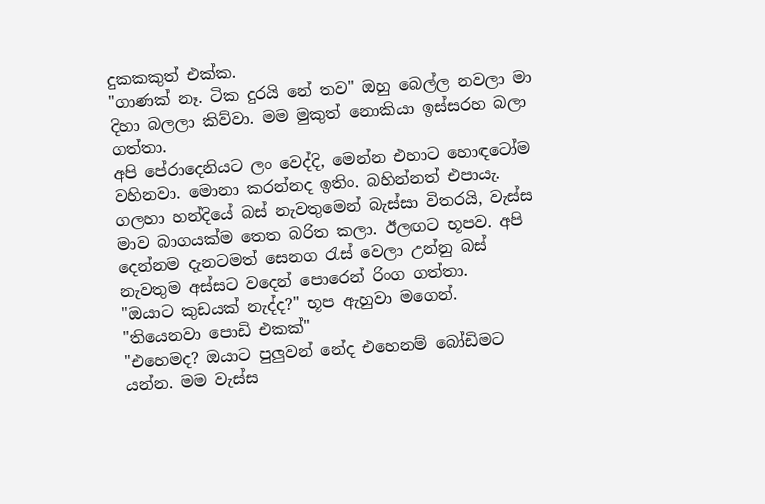දුකකකුත් එක්ක.
"ගාණක් නෑ. ටික දුරයි නේ තව" ඔහු බෙල්ල නවලා මා දිහා බලලා කිව්වා. මම මුකුත් නොකියා ඉස්සරහ බලා ගත්තා.
අපි පේරාදෙනියට ලං වෙද්දි, මෙන්න එහාට හොඳටෝම වහිනවා. මොනා කරන්නද ඉතිං. බහින්නත් එපායැ. ගලහා හන්දියේ බස් නැවතුමෙන් බැස්සා විතරයි, වැස්ස මාව බාගයක්ම තෙත බරිත කලා. ඊලඟට භූපව. අපි දෙන්නම දැනටමත් සෙනග රැස් වෙලා උන්නු බස් නැවතුම අස්සට වදෙන් පොරෙන් රිංග ගත්තා.
"ඔයාට කුඩයක් නැද්ද?" භූප ඇහුවා මගෙන්.
"තියෙනවා පොඩි එකක්"
"එහෙමද? ඔයාට පුලුවන් නේද එහෙනම් බෝඩිමට යන්න. මම වැස්ස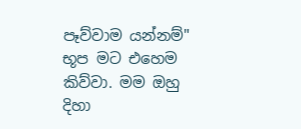පෑව්වාම යන්නම්"
භූප මට එහෙම කිව්වා. මම ඔහු දිහා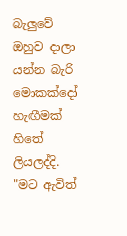බැලුවේ ඔහුව දාලා යන්න බැරි මොකක්දෝ හැඟීමක් හිතේ ලියලද්දි.
"මට ඇවිත්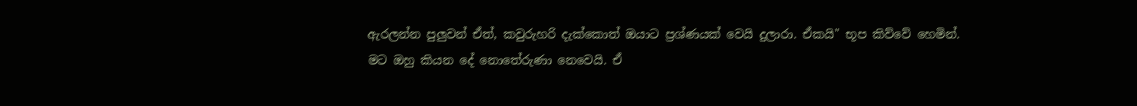ඇරලන්න පුලුවන් ඒත්, කවුරුහරි දැක්කොත් ඔයාට ප්‍රශ්ණයක් වෙයි දුලාරා. ඒකයි" භූප කිව්වේ හෙමින්.
මට ඔහු කියන දේ නොතේරුණා නෙවෙයි. ඒ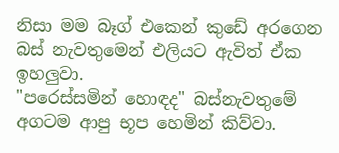නිසා මම බෑග් එකෙන් කුඩේ අරගෙන බස් නැවතුමෙන් එලියට ඇවිත් ඒක ඉහලුවා.
"පරෙස්සමින් හොඳද" බස්නැවතුමේ අගටම ආපු භූප හෙමින් කිව්වා.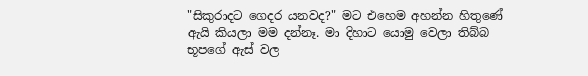"සිකුරාදට ගෙදර යනවද?" මට එහෙම අහන්න හිතුණේ ඇයි කියලා මම දන්නෑ. මා දිහාට යොමු වෙලා තිබ්බ භූපගේ ඇස් වල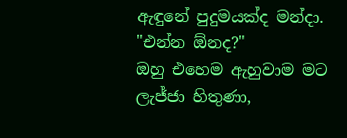ඇඳුනේ පුදුමයක්ද මන්දා.
"එන්න ඕනද?"
ඔහු එහෙම ඇහුවාම මට ලැජ්ජා හිතුණා,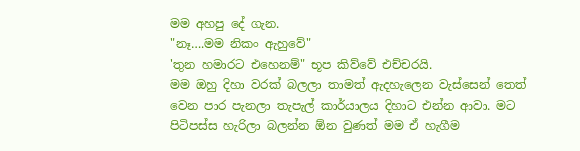මම අහපු දේ ගැන.
"නෑ….මම නිකං ඇහුවේ"
'තුන හමාරට එහෙනම්" භූප කිව්වේ එච්චරයි.
මම ඔහු දිහා වරක් බලලා තාමත් ඇදහැලෙන වැස්සෙන් තෙත් වෙන පාර පැනලා තැපැල් කාර්යාලය දිහාට එන්න ආවා. මට පිටිපස්ස හැරිලා බලන්න ඕන වුණත් මම ඒ හැගීම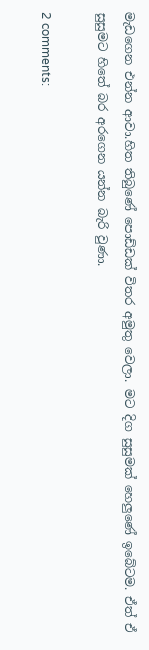මැඩගෙන එන්න ආවා.හිත තිබුණේ පොඩ්ඩක් විතර අමුතු වෙලා. මට දිග සුසුමක් හෙලුණේ ඉබේටම. ඒත් ඒ සුසුමට හිතේ බර අරගෙන යන්න බැරි වුණා.

2 comments: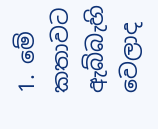1. මේ කතාවට ඇබ්බැහි වෙලාද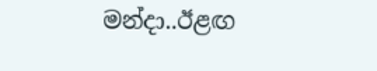මන්දා..ඊළඟ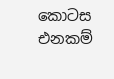කොටස එනකම්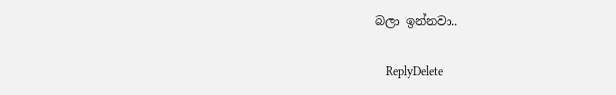බලා ඉන්නවා..

    ReplyDelete